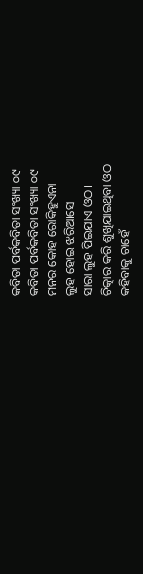କବିତା ପର୍ବକବିତା ସଂଖ୍ୟା ୦୯
କବିତା ପର୍ବକବିତା ସଂଖ୍ୟା ୦୯
ମନର କୋହ ରୋକିହୁଏନା
ଲୁହ ହୋଇ ଝରିଆସେ
ସାରା ଲୁହ ପିଇଯାଏ ଓଠ।
ଚିତ୍କାର କରି ଶୁଖିଯାଇଥିବା ଓଠ
କହିବାକୁ ଚାହେଁ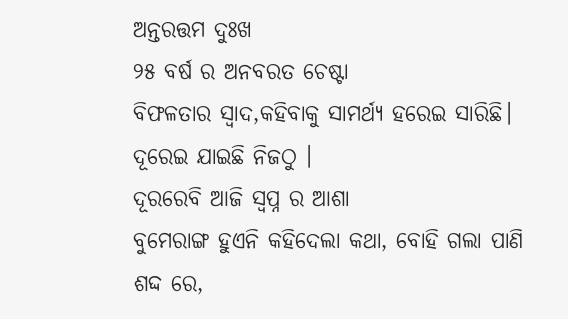ଅନ୍ତରତ୍ତମ ଦୁଃଖ
୨୫ ବର୍ଷ ର ଅନବରତ ଚେଷ୍ଟା
ବିଫଳତାର ସ୍ୱାଦ,କହିବାକୁ ସାମର୍ଥ୍ୟ ହରେଇ ସାରିଛି।
ଦୂରେଇ ଯାଇଛି ନିଜଠୁ ।
ଦୂରରେବି ଆଜି ସ୍ଵପ୍ନ ର ଆଶା
ବୁମେରାଙ୍ଗ ହୁଏନି କହିଦେଲା କଥା, ବୋହି ଗଲା ପାଣି
ଶଦ୍ଦ ରେ,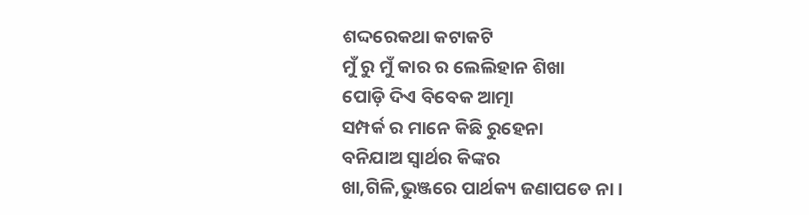ଶଦ୍ଦରେକଥା କଟାକଟି
ମୁଁ ରୁ ମୁଁ କାର ର ଲେଲିହାନ ଶିଖା
ପୋଡ଼ି ଦିଏ ବିବେକ ଆତ୍ମା
ସମ୍ପର୍କ ର ମାନେ କିଛି ରୁହେନା
ବନିଯାଅ ସ୍ଵାର୍ଥର କିଙ୍କର
ଖା,ଗିଳି,ଭୁଞ୍ଜରେ ପାର୍ଥକ୍ୟ ଜଣାପଡେ ନା।